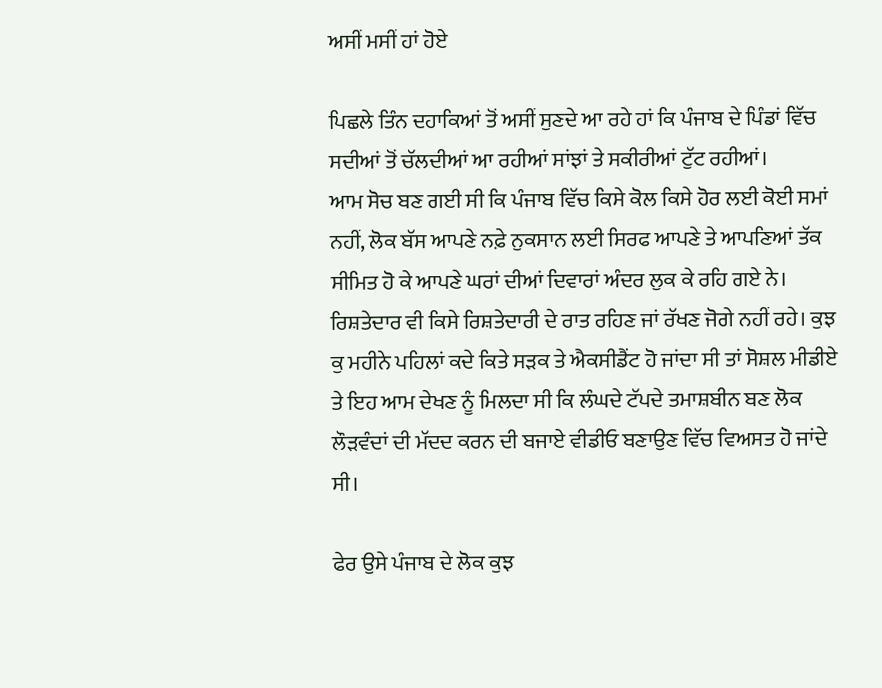ਅਸੀਂ ਮਸੀਂ ਹਾਂ ਹੋਏ

ਪਿਛਲੇ ਤਿੰਨ ਦਹਾਕਿਆਂ ਤੋਂ ਅਸੀਂ ਸੁਣਦੇ ਆ ਰਹੇ ਹਾਂ ਕਿ ਪੰਜਾਬ ਦੇ ਪਿੰਡਾਂ ਵਿੱਚ ਸਦੀਆਂ ਤੋਂ ਚੱਲਦੀਆਂ ਆ ਰਹੀਆਂ ਸਾਂਝਾਂ ਤੇ ਸਕੀਰੀਆਂ ਟੁੱਟ ਰਹੀਆਂ।
ਆਮ ਸੋਚ ਬਣ ਗਈ ਸੀ ਕਿ ਪੰਜਾਬ ਵਿੱਚ ਕਿਸੇ ਕੋਲ ਕਿਸੇ ਹੋਰ ਲਈ ਕੋਈ ਸਮਾਂ ਨਹੀਂ, ਲੋਕ ਬੱਸ ਆਪਣੇ ਨਫ਼ੇ ਨੁਕਸਾਨ ਲਈ ਸਿਰਫ ਆਪਣੇ ਤੇ ਆਪਣਿਆਂ ਤੱਕ ਸੀਮਿਤ ਹੋ ਕੇ ਆਪਣੇ ਘਰਾਂ ਦੀਆਂ ਦਿਵਾਰਾਂ ਅੰਦਰ ਲੁਕ ਕੇ ਰਹਿ ਗਏ ਨੇ।
ਰਿਸ਼ਤੇਦਾਰ ਵੀ ਕਿਸੇ ਰਿਸ਼ਤੇਦਾਰੀ ਦੇ ਰਾਤ ਰਹਿਣ ਜਾਂ ਰੱਖਣ ਜੋਗੇ ਨਹੀਂ ਰਹੇ। ਕੁਝ ਕੁ ਮਹੀਨੇ ਪਹਿਲਾਂ ਕਦੇ ਕਿਤੇ ਸੜਕ ਤੇ ਐਕਸੀਡੈਂਟ ਹੋ ਜਾਂਦਾ ਸੀ ਤਾਂ ਸੋਸ਼ਲ ਮੀਡੀਏ ਤੇ ਇਹ ਆਮ ਦੇਖਣ ਨੂੰ ਮਿਲਦਾ ਸੀ ਕਿ ਲੰਘਦੇ ਟੱਪਦੇ ਤਮਾਸ਼ਬੀਨ ਬਣ ਲੋਕ ਲੌੜਵੰਦਾਂ ਦੀ ਮੱਦਦ ਕਰਨ ਦੀ ਬਜਾਏ ਵੀਡੀਓ ਬਣਾਉਣ ਵਿੱਚ ਵਿਅਸਤ ਹੋ ਜਾਂਦੇ ਸੀ।

ਫੇਰ ਉਸੇ ਪੰਜਾਬ ਦੇ ਲੋਕ ਕੁਝ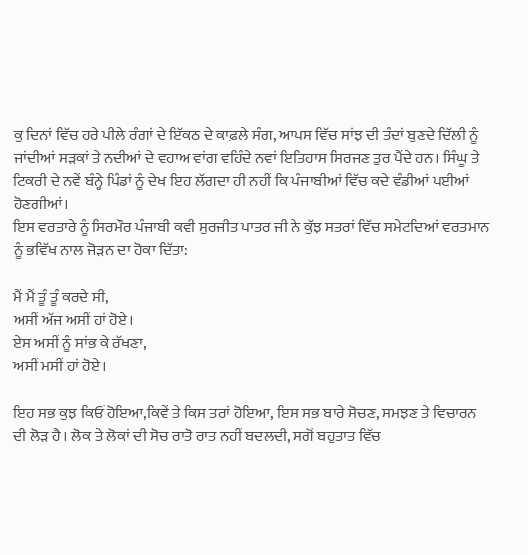ਕੁ ਦਿਨਾਂ ਵਿੱਚ ਹਰੇ ਪੀਲੇ ਰੰਗਾਂ ਦੇ ਇੱਕਠ ਦੇ ਕਾਫ਼ਲੇ ਸੰਗ, ਆਪਸ ਵਿੱਚ ਸਾਂਝ ਦੀ ਤੰਦਾਂ ਬੁਣਦੇ ਦਿੱਲੀ ਨੂੰ ਜਾਂਦੀਆਂ ਸੜਕਾਂ ਤੇ ਨਦੀਆਂ ਦੇ ਵਹਾਅ ਵਾਂਗ ਵਹਿੰਦੇ ਨਵਾਂ ਇਤਿਹਾਸ ਸਿਰਜਣ ਤੁਰ ਪੈਂਦੇ ਹਨ। ਸਿੰਘੂ ਤੇ ਟਿਕਰੀ ਦੇ ਨਵੇਂ ਬੰਨ੍ਹੇ ਪਿੰਡਾਂ ਨੂੰ ਦੇਖ ਇਹ ਲੱਗਦਾ ਹੀ ਨਹੀਂ ਕਿ ਪੰਜਾਬੀਆਂ ਵਿੱਚ ਕਦੇ ਵੰਡੀਆਂ ਪਈਆਂ ਹੋਣਗੀਆਂ।
ਇਸ ਵਰਤਾਰੇ ਨੂੰ ਸਿਰਮੌਰ ਪੰਜਾਬੀ ਕਵੀ ਸੁਰਜੀਤ ਪਾਤਰ ਜੀ ਨੇ ਕੁੱਝ ਸਤਰਾਂ ਵਿੱਚ ਸਮੇਟਦਿਆਂ ਵਰਤਮਾਨ ਨੂੰ ਭਵਿੱਖ ਨਾਲ ਜੋੜਨ ਦਾ ਹੋਕਾ ਦਿੱਤਾ:

ਮੈਂ ਮੈਂ ਤੂੰ ਤੂੰ ਕਰਦੇ ਸੀ,
ਅਸੀਂ ਅੱਜ ਅਸੀਂ ਹਾਂ ਹੋਏ।
ਏਸ ਅਸੀਂ ਨੂੰ ਸਾਂਭ ਕੇ ਰੱਖਣਾ,
ਅਸੀਂ ਮਸੀਂ ਹਾਂ ਹੋਏ।

ਇਹ ਸਭ ਕੁਝ ਕਿਓਂ ਹੋਇਆ,ਕਿਵੇਂ ਤੇ ਕਿਸ ਤਰਾਂ ਹੋਇਆ, ਇਸ ਸਭ ਬਾਰੇ ਸੋਚਣ, ਸਮਝਣ ਤੇ ਵਿਚਾਰਨ ਦੀ ਲੋੜ ਹੈ। ਲੋਕ ਤੇ ਲੋਕਾਂ ਦੀ ਸੋਚ ਰਾਤੋ ਰਾਤ ਨਹੀਂ ਬਦਲਦੀ, ਸਗੋਂ ਬਹੁਤਾਤ ਵਿੱਚ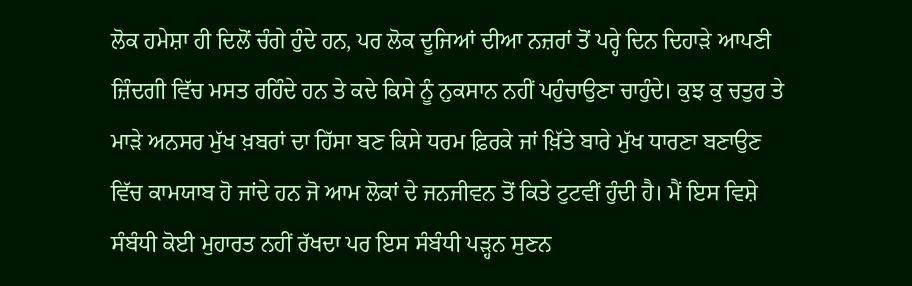ਲੋਕ ਹਮੇਸ਼ਾ ਹੀ ਦਿਲੋਂ ਚੰਗੇ ਹੁੰਦੇ ਹਨ, ਪਰ ਲੋਕ ਦੂਜਿਆਂ ਦੀਆ ਨਜ਼ਰਾਂ ਤੋਂ ਪਰ੍ਹੇ ਦਿਨ ਦਿਹਾੜੇ ਆਪਣੀ ਜ਼ਿੰਦਗੀ ਵਿੱਚ ਮਸਤ ਰਹਿੰਦੇ ਹਨ ਤੇ ਕਦੇ ਕਿਸੇ ਨੂੰ ਨੁਕਸਾਨ ਨਹੀਂ ਪਹੁੰਚਾਉਣਾ ਚਾਹੁੰਦੇ। ਕੁਝ ਕੁ ਚਤੁਰ ਤੇ ਮਾੜੇ ਅਨਸਰ ਮੁੱਖ ਖ਼ਬਰਾਂ ਦਾ ਹਿੱਸਾ ਬਣ ਕਿਸੇ ਧਰਮ ਫ਼ਿਰਕੇ ਜਾਂ ਖ਼ਿੱਤੇ ਬਾਰੇ ਮੁੱਖ ਧਾਰਣਾ ਬਣਾਉਣ ਵਿੱਚ ਕਾਮਯਾਬ ਹੋ ਜਾਂਦੇ ਹਨ ਜੋ ਆਮ ਲੋਕਾਂ ਦੇ ਜਨਜੀਵਨ ਤੋਂ ਕਿਤੇ ਟੁਟਵੀਂ ਹੁੰਦੀ ਹੈ। ਮੈਂ ਇਸ ਵਿਸ਼ੇ ਸੰਬੰਧੀ ਕੋਈ ਮੁਹਾਰਤ ਨਹੀਂ ਰੱਖਦਾ ਪਰ ਇਸ ਸੰਬੰਧੀ ਪੜ੍ਹਨ ਸੁਣਨ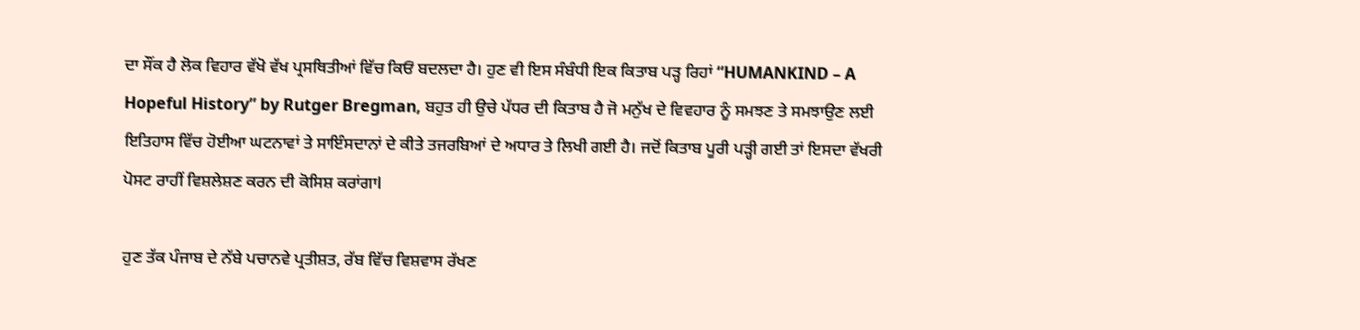ਦਾ ਸੌਂਕ ਹੈ ਲੋਕ ਵਿਹਾਰ ਵੱਖੋ ਵੱਖ ਪ੍ਰਸਥਿਤੀਆਂ ਵਿੱਚ ਕਿਓਂ ਬਦਲਦਾ ਹੈ। ਹੁਣ ਵੀ ਇਸ ਸੰਬੰਧੀ ਇਕ ਕਿਤਾਬ ਪੜ੍ਹ ਰਿਹਾਂ “HUMANKIND – A Hopeful History” by Rutger Bregman, ਬਹੁਤ ਹੀ ਉਚੇ ਪੱਧਰ ਦੀ ਕਿਤਾਬ ਹੈ ਜੋ ਮਨੁੱਖ ਦੇ ਵਿਵਹਾਰ ਨੂੰ ਸਮਝਣ ਤੇ ਸਮਝਾਉਣ ਲਈ ਇਤਿਹਾਸ ਵਿੱਚ ਹੋਈਆ ਘਟਨਾਵਾਂ ਤੇ ਸਾਇੰਸਦਾਨਾਂ ਦੇ ਕੀਤੇ ਤਜਰਬਿਆਂ ਦੇ ਅਧਾਰ ਤੇ ਲਿਖੀ ਗਈ ਹੈ। ਜਦੋਂ ਕਿਤਾਬ ਪੂਰੀ ਪੜ੍ਹੀ ਗਈ ਤਾਂ ਇਸਦਾ ਵੱਖਰੀ ਪੋਸਟ ਰਾਹੀਂ ਵਿਸ਼ਲੇਸ਼ਣ ਕਰਨ ਦੀ ਕੋਸਿਸ਼ ਕਰਾਂਗਾl

ਹੁਣ ਤੱਕ ਪੰਜਾਬ ਦੇ ਨੱਬੇ ਪਚਾਨਵੇ ਪ੍ਰਤੀਸ਼ਤ, ਰੱਬ ਵਿੱਚ ਵਿਸ਼ਵਾਸ ਰੱਖਣ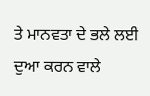ਤੇ ਮਾਨਵਤਾ ਦੇ ਭਲੇ ਲਈ ਦੁਆ ਕਰਨ ਵਾਲੇ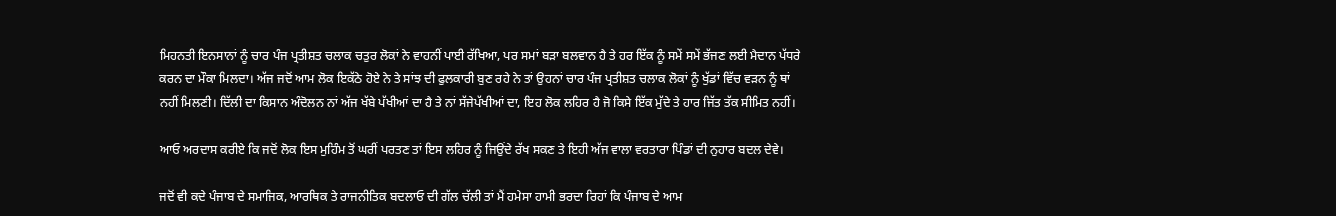ਮਿਹਨਤੀ ਇਨਸਾਨਾਂ ਨੂੰ ਚਾਰ ਪੰਜ ਪ੍ਰਤੀਸ਼ਤ ਚਲਾਕ ਚਤੁਰ ਲੋਕਾਂ ਨੇ ਵਾਹਨੀਂ ਪਾਈ ਰੱਖਿਆ, ਪਰ ਸਮਾਂ ਬੜਾ ਬਲਵਾਨ ਹੈ ਤੇ ਹਰ ਇੱਕ ਨੂੰ ਸਮੇਂ ਸਮੇਂ ਭੱਜਣ ਲਈ ਮੈਦਾਨ ਪੱਧਰੇ ਕਰਨ ਦਾ ਮੌਕਾ ਮਿਲਦਾ। ਅੱਜ ਜਦੋਂ ਆਮ ਲੋਕ ਇਕੱਠੇ ਹੋਏ ਨੇ ਤੇ ਸਾਂਝ ਦੀ ਫੁਲਕਾਰੀ ਬੁਣ ਰਹੇ ਨੇ ਤਾਂ ਉਹਨਾਂ ਚਾਰ ਪੰਜ ਪ੍ਰਤੀਸ਼ਤ ਚਲਾਕ ਲੋਕਾਂ ਨੂੰ ਖੁੱਡਾਂ ਵਿੱਚ ਵੜਨ ਨੂੰ ਥਾਂ ਨਹੀਂ ਮਿਲਣੀ। ਦਿੱਲੀ ਦਾ ਕਿਸਾਨ ਅੰਦੋਲਨ ਨਾਂ ਅੱਜ ਖੱਬੇ ਪੱਖੀਆਂ ਦਾ ਹੈ ਤੇ ਨਾਂ ਸੱਜੇਪੱਖੀਆਂ ਦਾ, ਇਹ ਲੋਕ ਲਹਿਰ ਹੈ ਜੋ ਕਿਸੇ ਇੱਕ ਮੁੱਦੇ ਤੇ ਹਾਰ ਜਿੱਤ ਤੱਕ ਸੀਮਿਤ ਨਹੀਂ।

ਆਓ ਅਰਦਾਸ ਕਰੀਏ ਕਿ ਜਦੋਂ ਲੋਕ ਇਸ ਮੁਹਿੰਮ ਤੋਂ ਘਰੀਂ ਪਰਤਣ ਤਾਂ ਇਸ ਲਹਿਰ ਨੂੰ ਜਿਉਂਦੇ ਰੱਖ ਸਕਣ ਤੇ ਇਹੀ ਅੱਜ ਵਾਲਾ ਵਰਤਾਰਾ ਪਿੰਡਾਂ ਦੀ ਨੁਹਾਰ ਬਦਲ ਦੇਵੇ।

ਜਦੋਂ ਵੀ ਕਦੇ ਪੰਜਾਬ ਦੇ ਸਮਾਜਿਕ, ਆਰਥਿਕ ਤੇ ਰਾਜਨੀਤਿਕ ਬਦਲਾਓ ਦੀ ਗੱਲ ਚੱਲੀ ਤਾਂ ਮੈਂ ਹਮੇਸਾ ਹਾਮੀ ਭਰਦਾ ਰਿਹਾਂ ਕਿ ਪੰਜਾਬ ਦੇ ਆਮ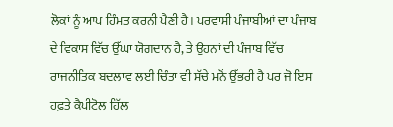ਲੋਕਾਂ ਨੂੰ ਆਪ ਹਿੰਮਤ ਕਰਨੀ ਪੈਣੀ ਹੈ। ਪਰਵਾਸੀ ਪੰਜਾਬੀਆਂ ਦਾ ਪੰਜਾਬ ਦੇ ਵਿਕਾਸ ਵਿੱਚ ਉੱਘਾ ਯੋਗਦਾਨ ਹੈ, ਤੇ ਉਹਨਾਂ ਦੀ ਪੰਜਾਬ ਵਿੱਚ ਰਾਜਨੀਤਿਕ ਬਦਲਾਵ ਲਈ ਚਿੰਤਾ ਵੀ ਸੱਚੇ ਮਨੋਂ ਉੱਭਰੀ ਹੈ ਪਰ ਜੋ ਇਸ ਹਫ਼ਤੇ ਕੈਪੀਟੋਲ ਹਿੱਲ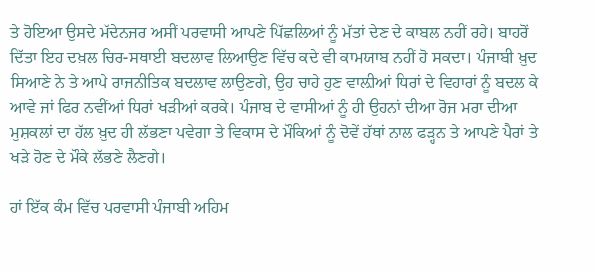ਤੇ ਹੋਇਆ ਉਸਦੇ ਮੱਦੇਨਜਰ ਅਸੀਂ ਪਰਵਾਸੀ ਆਪਣੇ ਪਿੱਛਲਿਆਂ ਨੂੰ ਮੱਤਾਂ ਦੇਣ ਦੇ ਕਾਬਲ ਨਹੀਂ ਰਹੇ। ਬਾਹਰੋਂ ਦਿੱਤਾ ਇਹ ਦਖ਼ਲ ਚਿਰ-ਸਥਾਈ ਬਦਲਾਵ ਲਿਆਉਣ ਵਿੱਚ ਕਦੇ ਵੀ ਕਾਮਯਾਬ ਨਹੀਂ ਹੋ ਸਕਦਾ। ਪੰਜਾਬੀ ਖ਼ੁਦ ਸਿਆਣੇ ਨੇ ਤੇ ਆਪੇ ਰਾਜਨੀਤਿਕ ਬਦਲਾਵ ਲਾਉਣਗੇ, ਉਹ ਚਾਹੇ ਹੁਣ ਵਾਲ਼ੀਆਂ ਧਿਰਾਂ ਦੇ ਵਿਹਾਰਾਂ ਨੂੰ ਬਦਲ ਕੇ ਆਵੇ ਜਾਂ ਫਿਰ ਨਵੀਂਆਂ ਧਿਰਾਂ ਖੜੀਆਂ ਕਰਕੇ। ਪੰਜਾਬ ਦੇ ਵਾਸੀਆਂ ਨੂੰ ਹੀ ਉਹਨਾਂ ਦੀਆ ਰੋਜ ਮਰਾ ਦੀਆ ਮੁਸ਼ਕਲਾਂ ਦਾ ਹੱਲ ਖ਼ੁਦ ਹੀ ਲੱਭਣਾ ਪਵੇਗਾ ਤੇ ਵਿਕਾਸ ਦੇ ਮੌਕਿਆਂ ਨੂੰ ਦੋਵੇਂ ਹੱਥਾਂ ਨਾਲ ਫੜ੍ਹਨ ਤੇ ਆਪਣੇ ਪੈਰਾਂ ਤੇ ਖੜੇ ਹੋਣ ਦੇ ਮੌਕੇ ਲੱਭਣੇ ਲੈਣਗੇ।

ਹਾਂ ਇੱਕ ਕੰਮ ਵਿੱਚ ਪਰਵਾਸੀ ਪੰਜਾਬੀ ਅਹਿਮ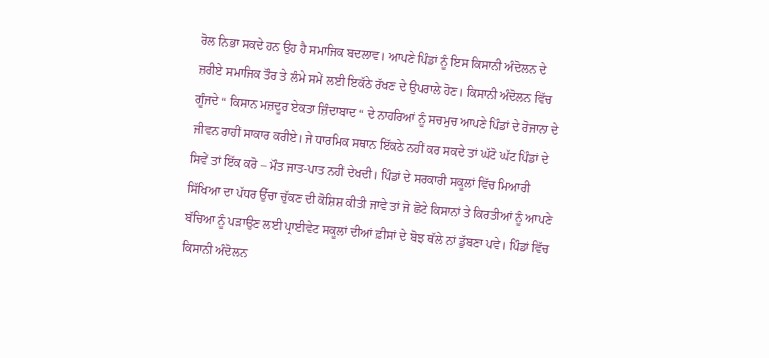ਰੋਲ ਨਿਭਾ ਸਕਦੇ ਹਨ ਉਹ ਹੈ ਸਮਾਜਿਕ ਬਦਲਾਵ। ਆਪਣੇ ਪਿੰਡਾਂ ਨੂੰ ਇਸ ਕਿਸਾਨੀ ਅੰਦੋਲਨ ਦੇ ਜ਼ਰੀਏ ਸਮਾਜਿਕ ਤੌਰ ਤੇ ਲੰਮੇ ਸਮੇਂ ਲਈ ਇਕੱਠੇ ਰੱਖਣ ਦੇ ਉਪਰਾਲੇ ਹੋਣ। ਕਿਸਾਨੀ ਅੰਦੋਲਨ ਵਿੱਚ ਗੂੰਜਦੇ “ ਕਿਸਾਨ ਮਜ਼ਦੂਰ ਏਕਤਾ ਜ਼ਿੰਦਾਬਾਦ “ ਦੇ ਨਾਹਰਿਆਂ ਨੂੰ ਸਚਮੁਚ ਆਪਣੇ ਪਿੰਡਾਂ ਦੇ ਰੋਜਾਨਾ ਦੇ ਜੀਵਨ ਰਾਹੀਂ ਸਾਕਾਰ ਕਰੀਏ। ਜੇ ਧਾਰਮਿਕ ਸਥਾਨ ਇੱਕਠੇ ਨਹੀਂ ਕਰ ਸਕਦੇ ਤਾਂ ਘੱਟੋ ਘੱਟ ਪਿੰਡਾਂ ਦੇ ਸਿਵੇਂ ਤਾਂ ਇੱਕ ਕਰੋ – ਮੌਤ ਜਾਤ-ਪਾਤ ਨਹੀਂ ਦੇਖਦੀ। ਪਿੰਡਾਂ ਦੇ ਸਰਕਾਰੀ ਸਕੂਲਾਂ ਵਿੱਚ ਮਿਆਰੀ ਸਿੱਖਿਆ ਦਾ ਪੱਧਰ ਉੱਚਾ ਚੁੱਕਣ ਦੀ ਕੋਸ਼ਿਸ਼ ਕੀਤੀ ਜਾਵੇ ਤਾਂ ਜੋ ਛੋਟੇ ਕਿਸਾਨਾਂ ਤੇ ਕਿਰਤੀਆਂ ਨੂੰ ਆਪਣੇ ਬੱਚਿਆ ਨੂੰ ਪੜਾਉਣ ਲਈ ਪ੍ਰਾਈਵੇਟ ਸਕੂਲਾਂ ਦੀਆਂ ਫ਼ੀਸਾਂ ਦੇ ਬੋਝ ਥੱਲੇ ਨਾਂ ਡੁੱਬਣਾ ਪਵੇ। ਪਿੰਡਾਂ ਵਿੱਚ ਕਿਸਾਨੀ ਅੰਦੋਲਨ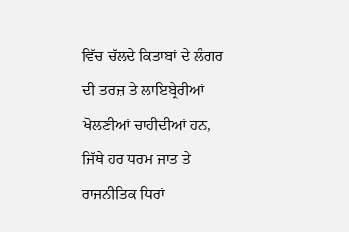ਵਿੱਚ ਚੱਲਦੇ ਕਿਤਾਬਾਂ ਦੇ ਲੰਗਰ ਦੀ ਤਰਜ਼ ਤੇ ਲਾਇਬ੍ਰੇਰੀਆਂ ਖੋਲਣੀਆਂ ਚਾਹੀਦੀਆਂ ਹਨ, ਜਿੱਥੇ ਹਰ ਧਰਮ ਜਾਤ ਤੇ ਰਾਜਨੀਤਿਕ ਧਿਰਾਂ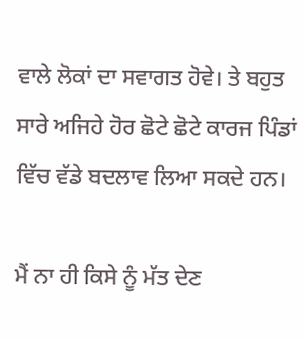ਵਾਲੇ ਲੋਕਾਂ ਦਾ ਸਵਾਗਤ ਹੋਵੇ। ਤੇ ਬਹੁਤ ਸਾਰੇ ਅਜਿਹੇ ਹੋਰ ਛੋਟੇ ਛੋਟੇ ਕਾਰਜ ਪਿੰਡਾਂ ਵਿੱਚ ਵੱਡੇ ਬਦਲਾਵ ਲਿਆ ਸਕਦੇ ਹਨ।

ਮੈਂ ਨਾ ਹੀ ਕਿਸੇ ਨੂੰ ਮੱਤ ਦੇਣ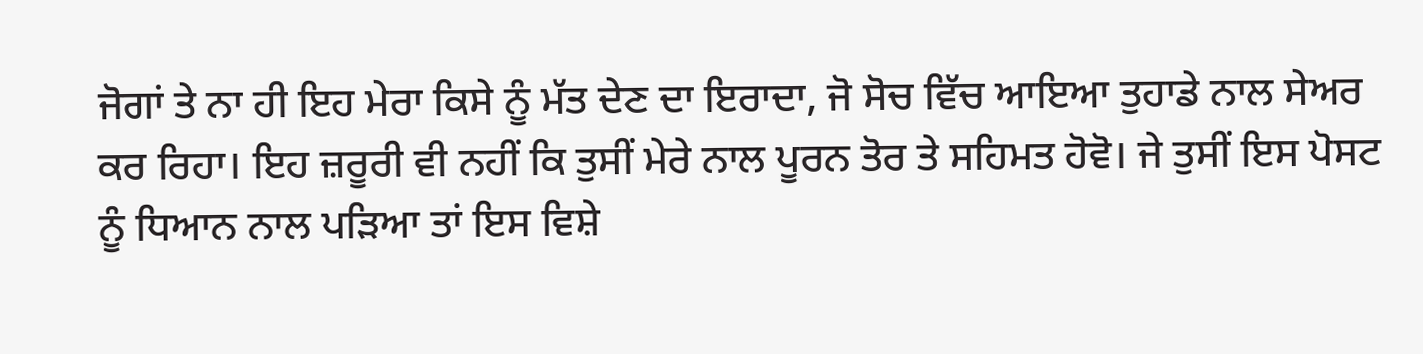ਜੋਗਾਂ ਤੇ ਨਾ ਹੀ ਇਹ ਮੇਰਾ ਕਿਸੇ ਨੂੰ ਮੱਤ ਦੇਣ ਦਾ ਇਰਾਦਾ, ਜੋ ਸੋਚ ਵਿੱਚ ਆਇਆ ਤੁਹਾਡੇ ਨਾਲ ਸੇਅਰ ਕਰ ਰਿਹਾ। ਇਹ ਜ਼ਰੂਰੀ ਵੀ ਨਹੀਂ ਕਿ ਤੁਸੀਂ ਮੇਰੇ ਨਾਲ ਪੂਰਨ ਤੋਰ ਤੇ ਸਹਿਮਤ ਹੋਵੋ। ਜੇ ਤੁਸੀਂ ਇਸ ਪੋਸਟ ਨੂੰ ਧਿਆਨ ਨਾਲ ਪੜਿਆ ਤਾਂ ਇਸ ਵਿਸ਼ੇ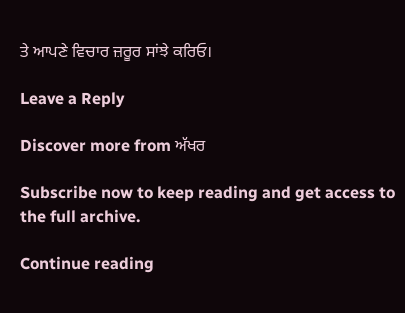ਤੇ ਆਪਣੇ ਵਿਚਾਰ ਜ਼ਰੂਰ ਸਾਂਝੇ ਕਰਿਓ।

Leave a Reply

Discover more from ਅੱਖਰ

Subscribe now to keep reading and get access to the full archive.

Continue reading